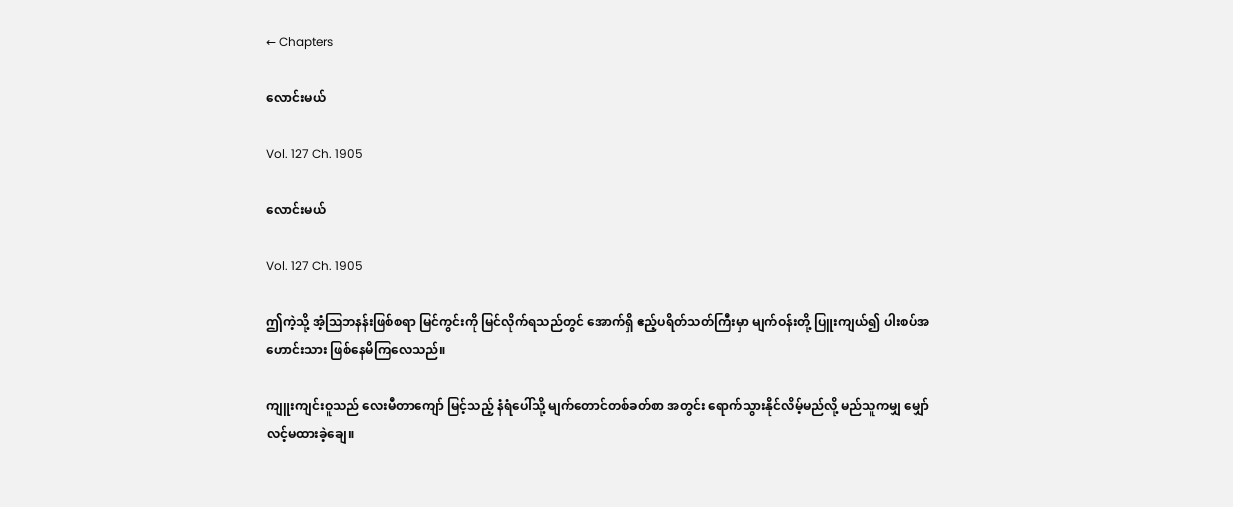← Chapters

လောင်းမယ်

Vol. 127 Ch. 1905

လောင်းမယ်

Vol. 127 Ch. 1905

ဤကဲ့သို့ အံ့ဩဘနန်းဖြစ်စရာ မြင်ကွင်းကို မြင်လိုက်ရသည်တွင် အောက်ရှိ ဧည့်ပရိတ်သတ်ကြီးမှာ မျက်ဝန်းတို့ ပြူးကျယ်၍ ပါးစပ်အဟောင်းသား ဖြစ်နေမိကြလေသည်။

ကျူးကျင်းဝူသည် လေးမီတာကျော် မြင့်သည့် နံရံပေါ်သို့ မျက်တောင်တစ်ခတ်စာ အတွင်း ရောက်သွားနိုင်လိမ့်မည်လို့ မည်သူကမျှ မျှော်လင့်မထားခဲ့‌ချေ။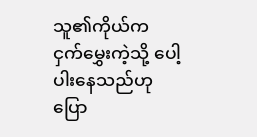သူ၏ကိုယ်က ငှက်မွှေးကဲ့သို့ ပေါ့ပါးနေသည်ဟု ပြော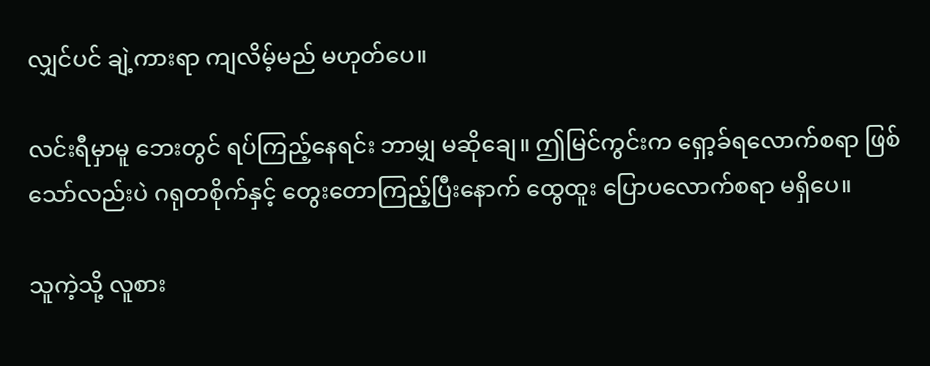လျှင်ပင် ချဲ့ကားရာ ကျလိမ့်မည် မဟုတ်ပေ။

လင်းရီမှာမူ ဘေးတွင် ရပ်ကြည့်နေရင်း ဘာမျှ မဆိုချေ။ ဤမြင်ကွင်းက ရှော့ခ်ရလောက်စရာ ဖြစ်သော်လည်းပဲ ဂရုတစိုက်နှင့် တွေးတောကြည့်ပြီးနောက် ထွေထူး ပြောပလောက်စရာ မရှိပေ။

သူကဲ့သို့ လူစား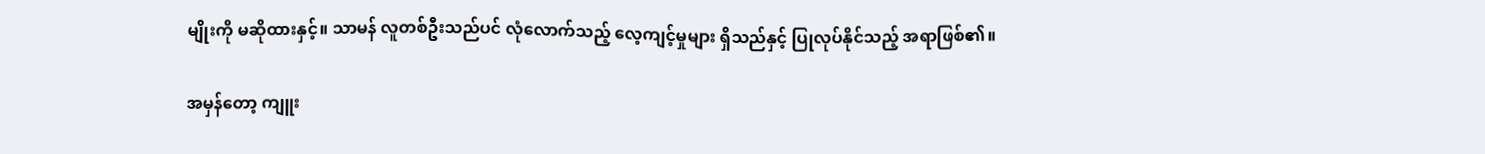မျိုးကို မဆိုထားနှင့်။ သာမန် လူတစ်ဦးသည်ပင် လုံလောက်သည့် လေ့ကျင့်မှုများ ရှိသည်နှင့် ပြုလုပ်နိုင်သည့် အရာဖြစ်၏။

အမှန်တော့ ကျူး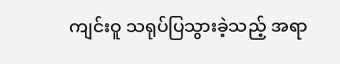ကျင်းဝူ သရုပ်ပြသွားခဲ့သည့် အရာ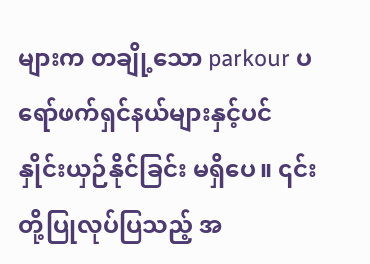များက တချို့သော parkour ပရော်ဖက်ရှင်နယ်များနှင့်ပင် နှိုင်းယှဉ်နိုင်ခြင်း မရှိပေ။ ၎င်းတို့ပြုလုပ်ပြသည့် အ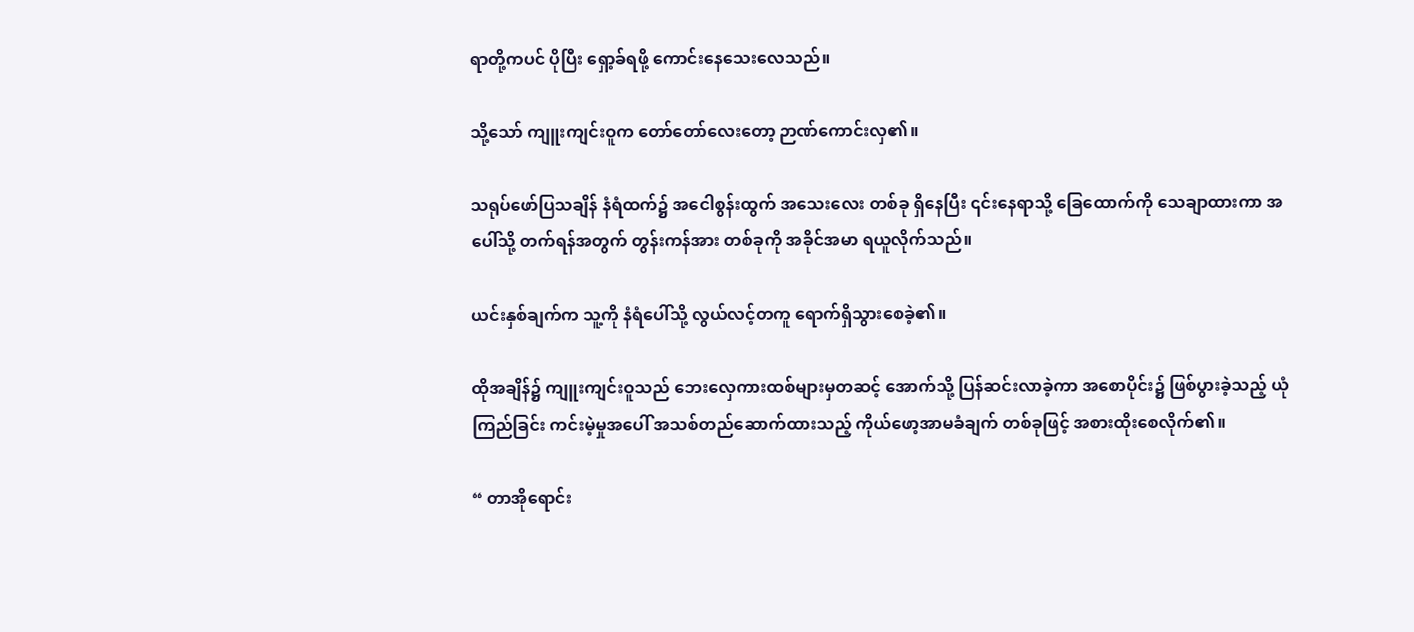ရာတို့ကပင် ပိုပြီး ရှော့ခ်ရဖို့ ကောင်းနေသေးလေသည်။

သို့သော် ကျူးကျင်းဝူက တော်တော်လေးတော့ ဉာဏ်ကောင်းလှ၏။

သရုပ်ဖော်ပြသချိန် နံရံထက်၌ အငေါစွန်းထွက် အသေးလေး တစ်ခု ရှိနေပြီး ၎င်းနေရာသို့ ခြေထောက်ကို သေချာထားကာ အပေါ်သို့ တက်ရန်အတွက် တွန်းကန်အား တစ်ခုကို အခိုင်အမာ ရယူလိုက်သည်။

ယင်းနှစ်ချက်က သူ့ကို နံရံပေါ်သို့ လွယ်လင့်တကူ ရောက်ရှိသွားစေခဲ့၏။

ထိုအချိန်၌ ကျူးကျင်းဝူသည် ဘေးလှေကားထစ်များမှတဆင့် အောက်သို့ ပြန်ဆင်းလာခဲ့ကာ အစောပိုင်း၌ ဖြစ်ပွားခဲ့သည့် ယုံကြည်ခြင်း ကင်းမဲ့မှုအပေါ် အသစ်တည်ဆောက်ထားသည့် ကိုယ်ဖော့အာမခံချက် တစ်ခုဖြင့် အစားထိုးစေလိုက်၏။

“ တာအိုရောင်း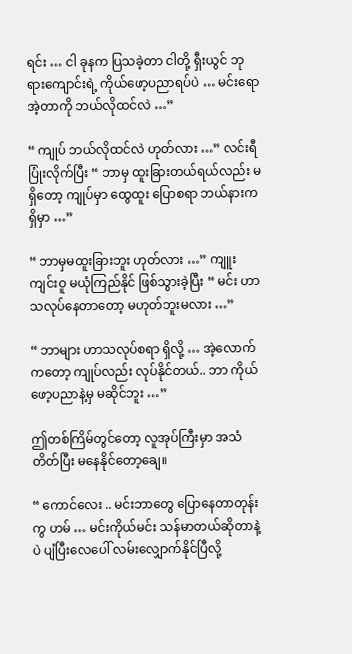ရင်း … ငါ ခုနက ပြသခဲ့တာ ငါတို့ ရှီးယွင် ဘုရားကျောင်းရဲ့ ကိုယ်ဖော့ပညာရပ်ပဲ … မင်းရော အဲ့တာကို ဘယ်လိုထင်လဲ …”

“ ကျုပ် ဘယ်လိုထင်လဲ ဟုတ်လား …” လင်းရီ ပြုံးလိုက်ပြီး “ ဘာမှ ထူးခြားတယ်ရယ်လည်း မရှိတော့ ကျုပ်မှာ ထွေထူး ပြောစရာ ဘယ်နားက ရှိမှာ …”

“ ဘာမှမထူးခြားဘူး ဟုတ်လား …” ကျူးကျင်းဝူ မယုံကြည်နိုင် ဖြစ်သွားခဲ့ပြီး “ မင်း ဟာသလုပ်နေတာတော့ မဟုတ်ဘူးမလား …”

“ ဘာများ ဟာသလုပ်စရာ ရှိလို့ … အဲ့လောက်ကတော့ ကျုပ်လည်း လုပ်နိုင်တယ်.. ဘာ ကိုယ်ဖော့ပညာနဲ့မှ မဆိုင်ဘူး …”

ဤတစ်ကြိမ်တွင်တော့ လူအုပ်ကြီးမှာ အသံတိတ်ပြီး မနေနိုင်တော့ချေ။

“ ကောင်လေး .. မင်းဘာတွေ ပြောနေတာတုန်းကွ ဟမ် … မင်းကိုယ်မင်း သန်မာတယ်ဆိုတာနဲ့ပဲ ပျံပြီးလေပေါ် လမ်းလျှောက်နိုင်ပြီလို့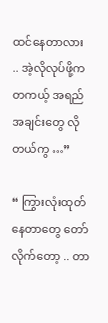ထင်နေတာလား .. အဲ့လိုလုပ်ဖို့က တကယ့် အရည်အချင်းတွေ လိုတယ်ကွ …”

“ ကြွားလုံးထုတ်နေတာတွေ တော်လိုက်တော့ .. တာ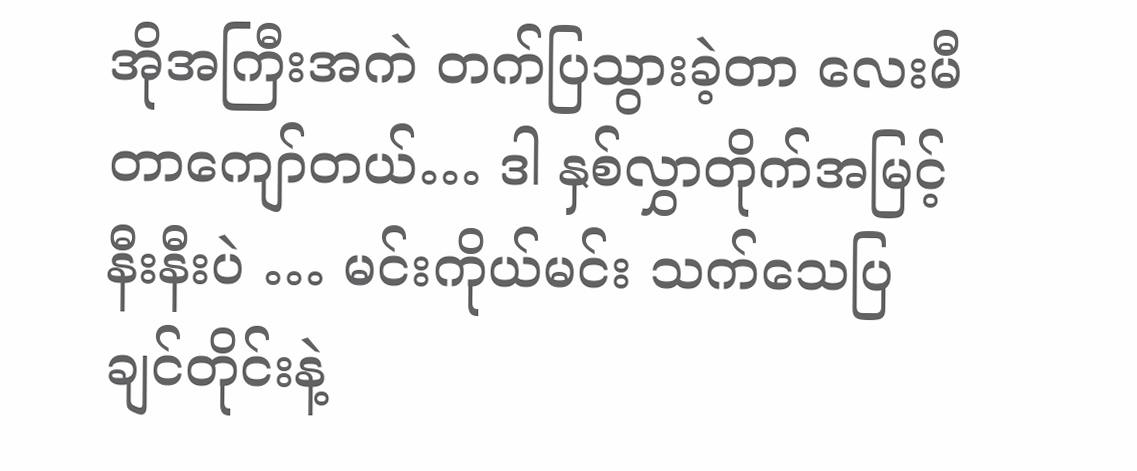အိုအကြီးအကဲ တက်ပြသွားခဲ့တာ လေးမီတာကျော်တယ်… ဒါ နှစ်လွှာတိုက်အမြင့် နီးနီးပဲ … မင်းကိုယ်မင်း သက်သေပြချင်တိုင်းနဲ့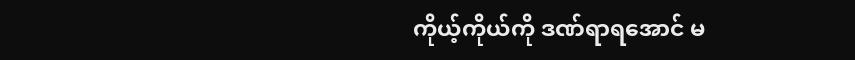ကိုယ့်ကိုယ်ကို ဒဏ်ရာရအောင် မ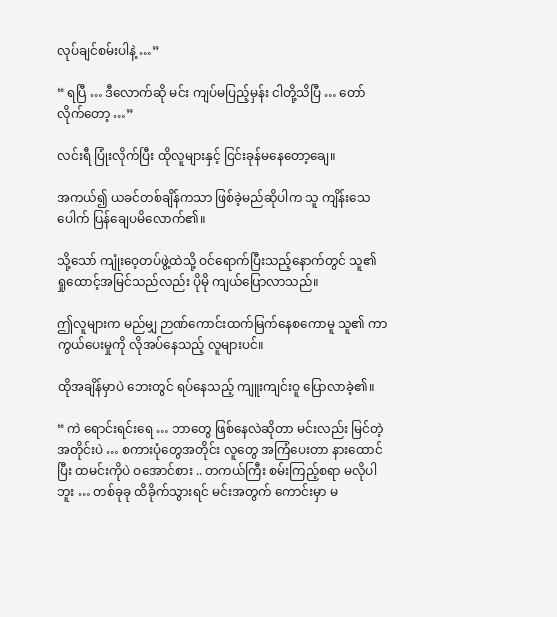လုပ်ချင်စမ်းပါနဲ့ …”

“ ရပြီ … ဒီလောက်ဆို မင်း ကျပ်မပြည့်မှန်း ငါတို့သိပြီ … တော်လိုက်တော့ …”

လင်းရီ ပြုံးလိုက်ပြီး ထိုလူများနှင့် ငြင်းခုန်မနေတော့ချေ။

အကယ်၍ ယခင်တစ်ချိန်ကသာ ဖြစ်ခဲ့မည်ဆိုပါက သူ ကျိန်းသေပေါက် ပြန်ချေပမိလောက်၏။

သို့သော် ကျုံးဝေ့တပ်ဖွဲ့ထဲသို့ ဝင်ရောက်ပြီးသည့်နောက်တွင် သူ၏ ရှုထောင့်အမြင်သည်လည်း ပိုမို ကျယ်ပြောလာသည်။

ဤလူများက မည်မျှ ဉာဏ်ကောင်းထက်မြက်နေစကောမူ သူ၏ ကာကွယ်ပေးမှုကို လိုအပ်နေသည့် လူများပင်။

ထိုအချိန်မှာပဲ ဘေးတွင် ရပ်နေသည့် ကျူးကျင်းဝူ ပြောလာခဲ့၏။

“ ကဲ ရောင်းရင်းရေ … ဘာတွေ ဖြစ်နေလဲဆိုတာ မင်းလည်း မြင်တဲ့ အတိုင်းပဲ … စကားပုံတွေအတိုင်း လူတွေ အကြံပေးတာ နားထောင်ပြီး ထမင်းကိုပဲ ဝအောင်စား .. တကယ်ကြီး စမ်းကြည့်စရာ မလိုပါဘူး … တစ်ခုခု ထိခိုက်သွားရင် မင်းအတွက် ကောင်းမှာ မ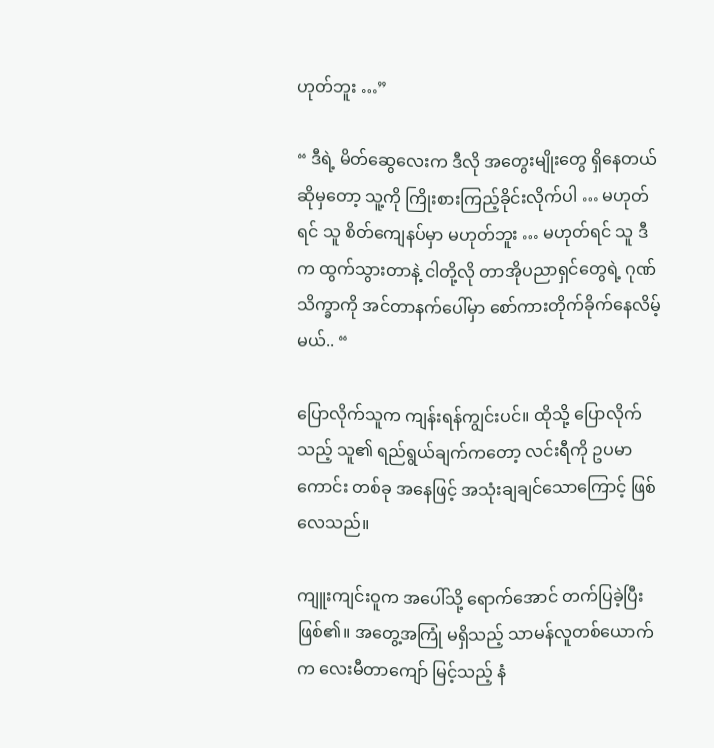ဟုတ်ဘူး …”

“ ဒီရဲ့ မိတ်ဆွေလေးက ဒီလို အတွေးမျိုးတွေ ရှိနေတယ်ဆိုမှတော့ သူ့ကို ကြိုးစားကြည့်ခိုင်းလိုက်ပါ … မဟုတ်ရင် သူ စိတ်ကျေနပ်မှာ မဟုတ်ဘူး … မဟုတ်ရင် သူ ဒီက ထွက်သွားတာနဲ့ ငါတို့လို တာအိုပညာရှင်တွေရဲ့ ဂုဏ်သိက္ခာကို အင်တာနက်ပေါ်မှာ စော်ကားတိုက်ခိုက်နေလိမ့်မယ်.. “

ပြောလိုက်သူက ကျန်းရန်ကျွင်းပင်။ ထိုသို့ ပြောလိုက်သည့် သူ၏ ရည်ရွယ်ချက်ကတော့ လင်းရီကို ဥပမာကောင်း တစ်ခု အနေဖြင့် အသုံးချချင်သောကြောင့် ဖြစ်လေသည်။

ကျူးကျင်းဝူက အပေါ်သို့ ရောက်အောင် တက်ပြခဲ့ပြီး ဖြစ်၏။ အတွေ့အကြုံ မရှိသည့် သာမန်လူတစ်ယောက်က လေးမီတာကျော် မြင့်သည့် နံ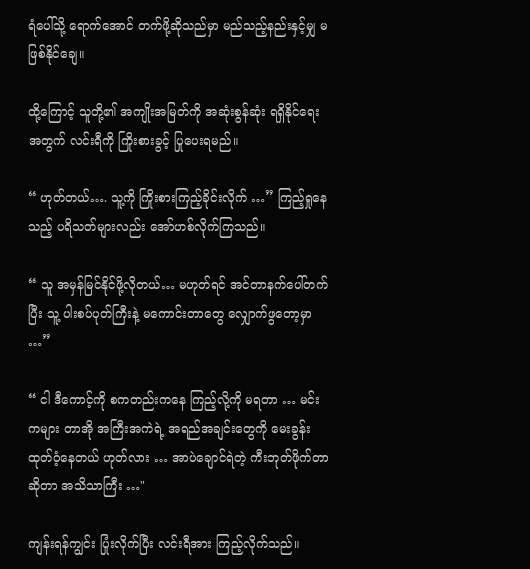ရံပေါ်သို့ ရောက်အောင် တက်ဖို့ဆိုသည်မှာ မည်သည့်နည်းနှင့်မျှ မဖြစ်နိုင်ချေ။

ထို့ကြောင့် သူတို့၏ အကျိုးအမြတ်ကို အဆုံးစွန်ဆုံး ရရှိနိုင်ရေးအတွက် လင်းရီကို ကြိုးစားခွင့် ပြုပေးရမည်။

“ ဟုတ်တယ်…. သူ့ကို ကြိုးစားကြည့်ခိုင်းလိုက် …” ကြည့်ရှုနေသည့် ပရိသတ်များလည်း အော်ဟစ်လိုက်ကြသည်။

“ သူ အမှန်မြင်နိုင်ဖို့လိုတယ်… မဟုတ်ရင် အင်တာနက်ပေါ်တက်ပြီး သူ့ ပါးစပ်ပုတ်ကြီးနဲ့ မကောင်းတာတွေ လျှောက်ဖွတော့မှာ …”

“ ငါ ဒီကောင့်ကို စကတည်းကနေ ကြည့်လို့ကို မရတာ … မင်းကများ တာအို အကြီးအကဲရဲ့ အရည်အချင်းတွေကို မေးခွန်းထုတ်ဝံ့နေတယ် ဟုတ်လား … အာပဲချောင်ရဲတဲ့ ကီးဘုတ်ဖိုက်တာဆိုတာ အသိသာကြီး …"

ကျန်းရန်ကျွင်း ပြုံးလိုက်ပြီး လင်းရီအား ကြည့်လိုက်သည်။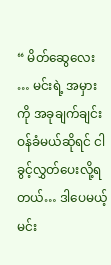“ မိတ်ဆွေလေး … မင်းရဲ့ အမှားကို အခုချက်ချင်း ဝန်ခံမယ်ဆိုရင် ငါခွင့်လွှတ်ပေးလို့ရတယ်… ဒါပေမယ့် မင်း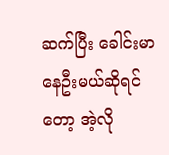ဆက်ပြီး ခေါင်းမာနေဦးမယ်ဆိုရင်တော့ အဲ့လို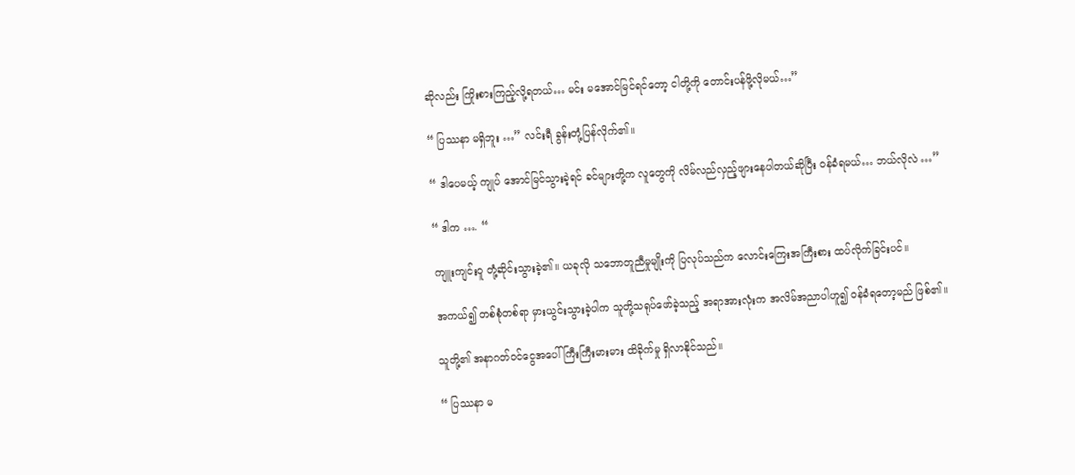ဆိုလည်း ကြိုးစားကြည့်လို့ရတယ်… မင်း မအောင်မြင်ရင်တော့ ငါတို့ကို တောင်းပန်ဖို့လိုမယ်…”

“ ပြဿနာ မရှိဘူး …” လင်းရီ ခွန်းတုံ့ပြန်လိုက်၏။

“ ဒါပေမယ့် ကျုပ် အောင်မြင်သွားခဲ့ရင် ခင်များတို့က လူတွေကို လိမ်လည်လှည့်ဖျားနေပါတယ်ဆိုပြီး ဝန်ခံရမယ်… ဘယ်လိုလဲ …”

“ ဒါက …. “

ကျူးကျင်းဝူ တုံ့ဆိုင်းသွားခဲ့၏။ ယခုလို သဘောတူညီမှုမျိုးကို ပြလုပ်သည်က လောင်းကြေးအကြီးစား ထပ်လိုက်ခြင်းပင်။

အကယ်၍ တစ်စုံတစ်ရာ မှားယွင်းသွားခဲ့ပါက သူတို့သရုပ်ဖော်ခဲ့သည့် အရာအားလုံးက အလိမ်အညာပါဟူ၍ ဝန်ခံရတော့မည် ဖြစ်၏။

သူတို့၏ အနာဂတ်ဝင်ငွေအပေါ် ကြီးကြီးမားမား ထိခိုက်မှု ရှိလာနိုင်သည်။

“ ပြဿနာ မ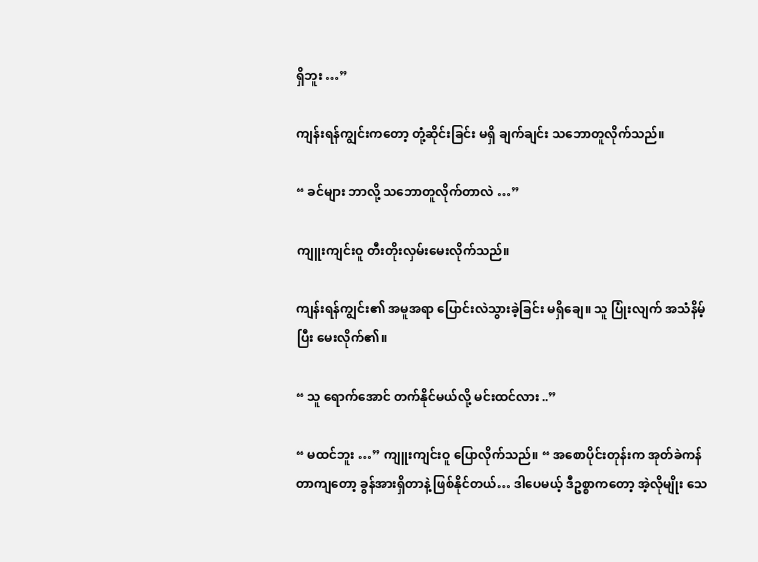ရှိဘူး …”

ကျန်းရန်ကျွင်းကတော့ တုံ့ဆိုင်းခြင်း မရှိ ချက်ချင်း သဘောတူလိုက်သည်။

“ ခင်များ ဘာလို့ သဘောတူလိုက်တာလဲ …”

ကျူးကျင်းဝူ တီးတိုးလှမ်းမေးလိုက်သည်။

ကျန်းရန်ကျွင်း၏ အမူအရာ ပြောင်းလဲသွားခဲ့ခြင်း မရှိချေ။ သူ ပြုံးလျက် အသံနိမ့်ပြီး မေးလိုက်၏။

“ သူ ရောက်အောင် တက်နိုင်မယ်လို့ မင်းထင်လား ..”

“ မထင်ဘူး …” ကျူးကျင်းဝူ ပြောလိုက်သည်။ “ အစောပိုင်းတုန်းက အုတ်ခဲကန်တာကျတော့ ခွန်အားရှိတာနဲ့ ဖြစ်နိုင်တယ်… ဒါပေမယ့် ဒီဥစ္စာကတော့ အဲ့လိုမျိုး သေ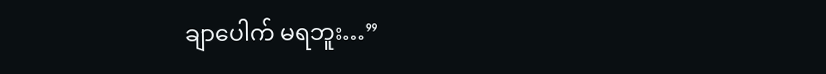ချာပေါက် မရဘူး…”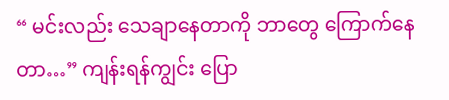“ မင်းလည်း သေချာနေတာကို ဘာတွေ ကြောက်နေတာ…” ကျန်းရန်ကျွင်း ပြော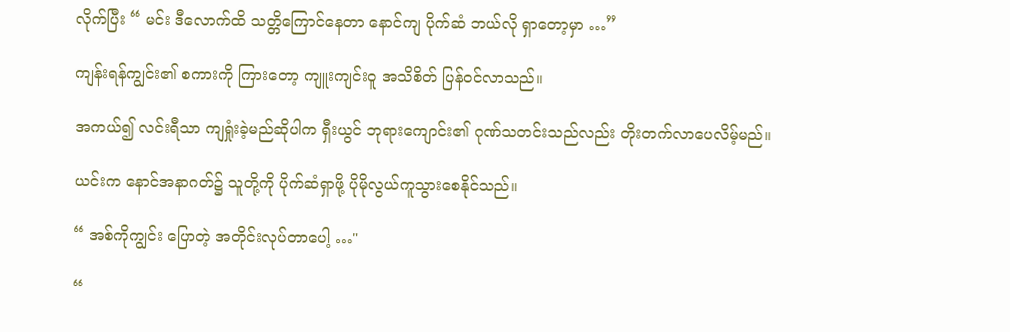လိုက်ပြီး “ မင်း ဒီလောက်ထိ သတ္တိကြောင်နေတာ နောင်ကျ ပိုက်ဆံ ဘယ်လို ရှာတော့မှာ …”

ကျန်းရန်ကျွင်း၏ စကားကို ကြားတော့ ကျူးကျင်းဝူ အသိစိတ် ပြန်ဝင်လာသည်။

အကယ်၍ လင်းရီသာ ကျရှုံးခဲ့မည်ဆိုပါက ရှီးယွင် ဘုရားကျောင်း၏ ဂုဏ်သတင်းသည်လည်း တိုးတက်လာပေလိမ့်မည်။

ယင်းက နောင်အနာဂတ်၌ သူတို့ကို ပိုက်ဆံရှာဖို့ ပိုမိုလွယ်ကူသွားစေနိုင်သည်။

“ အစ်ကိုကျွင်း ပြောတဲ့ အတိုင်းလုပ်တာပေါ့ …"

“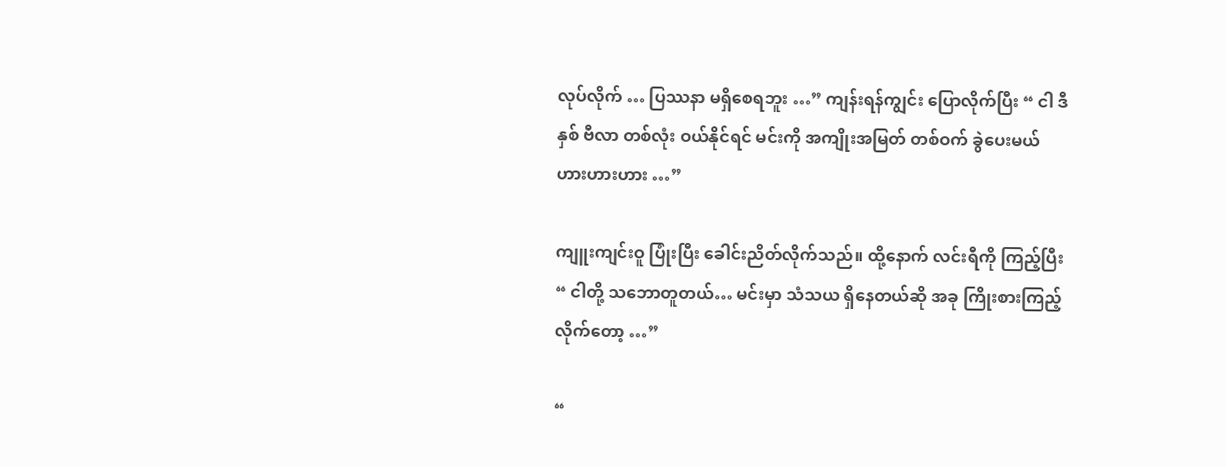လုပ်လိုက် … ပြဿနာ မရှိစေရဘူး …” ကျန်းရန်ကျွင်း ပြောလိုက်ပြီး “ ငါ ဒီနှစ် ဗီလာ တစ်လုံး ဝယ်နိုင်ရင် မင်းကို အကျိုးအမြတ် တစ်ဝက် ခွဲပေးမယ် ဟားဟားဟား …”

ကျူးကျင်းဝူ ပြုံးပြီး ခေါင်းညိတ်လိုက်သည်။ ထို့နောက် လင်းရီကို ကြည့်ပြီး “ ငါတို့ သဘောတူတယ်… မင်းမှာ သံသယ ရှိနေတယ်ဆို အခု ကြိုးစားကြည့်လိုက်တော့ …”

“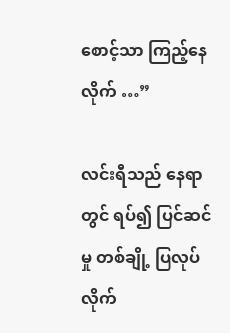စောင့်သာ ကြည့်နေလိုက် …”

လင်းရီသည် နေရာတွင် ရပ်၍ ပြင်ဆင်မှု တစ်ချို့ ပြလုပ်လိုက်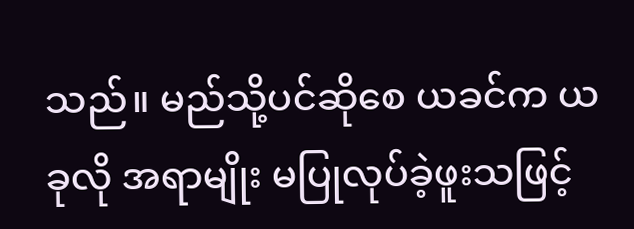သည်။ မည်သို့ပင်ဆိုစေ ယခင်က ယခုလို အရာမျိုး မပြုလုပ်ခဲ့ဖူးသဖြင့်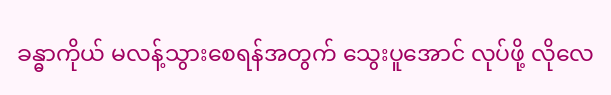ခန္ဓာကိုယ် မလန့်သွားစေရန်အတွက် သွေးပူအောင် လုပ်ဖို့ လိုလေ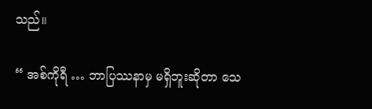သည်။

“ အစ်ကိုရီ … ဘာပြဿနာမှ မရှိဘူးဆိုတာ သေ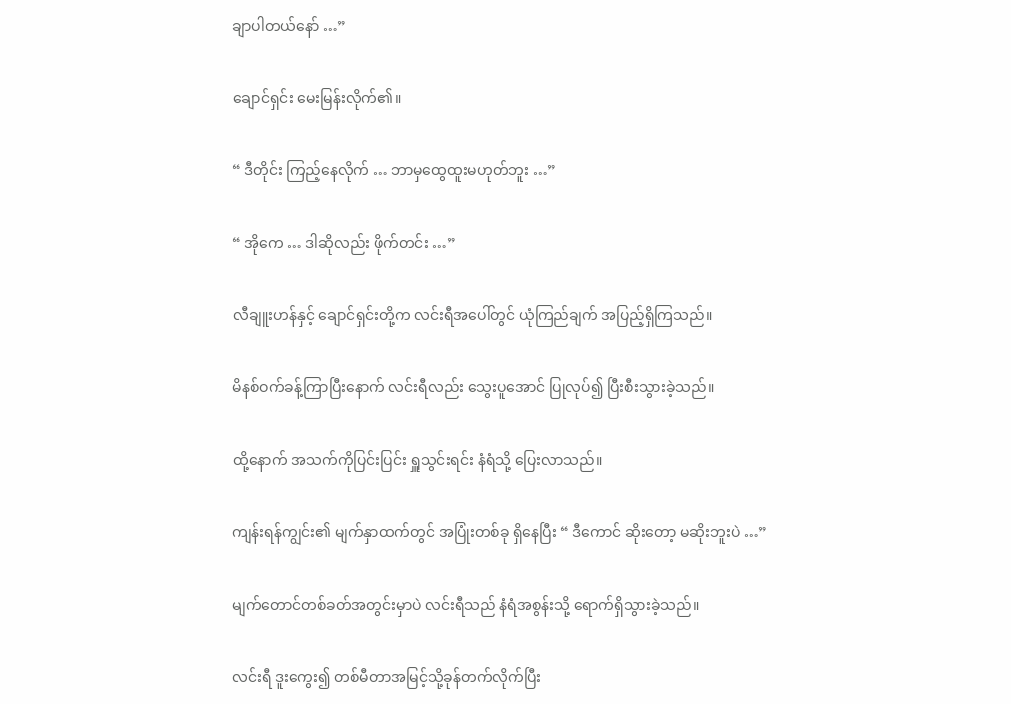ချာပါတယ်နော် …”

ချောင်ရှင်း မေးမြန်းလိုက်၏။

“ ဒီတိုင်း ကြည့်နေလိုက် … ဘာမှထွေထူးမဟုတ်ဘူး …”

“ အိုကေ … ဒါဆိုလည်း ဖိုက်တင်း …”

လီချူးဟန်နှင့် ချောင်ရှင်းတို့က လင်းရီအပေါ်တွင် ယုံကြည်ချက် အပြည့်ရှိကြသည်။

မိနစ်ဝက်ခန့်ကြာပြီးနောက် လင်းရီလည်း သွေးပူအောင် ပြုလုပ်၍ ပြီးစီးသွားခဲ့သည်။

ထို့နောက် အသက်ကိုပြင်းပြင်း ရှူသွင်းရင်း နံရံသို့ ပြေးလာသည်။

ကျန်းရန်ကျွင်း၏ မျက်နှာထက်တွင် အပြုံးတစ်ခု ရှိနေပြီး “ ဒီကောင် ဆိုးတော့ မဆိုးဘူးပဲ …”

မျက်တောင်တစ်ခတ်အတွင်းမှာပဲ လင်းရီသည် နံရံအစွန်းသို့ ရောက်ရှိသွားခဲ့သည်။

လင်းရီ ဒူးကွေး၍ တစ်မီတာအမြင့်သို့ခုန်တက်လိုက်ပြီး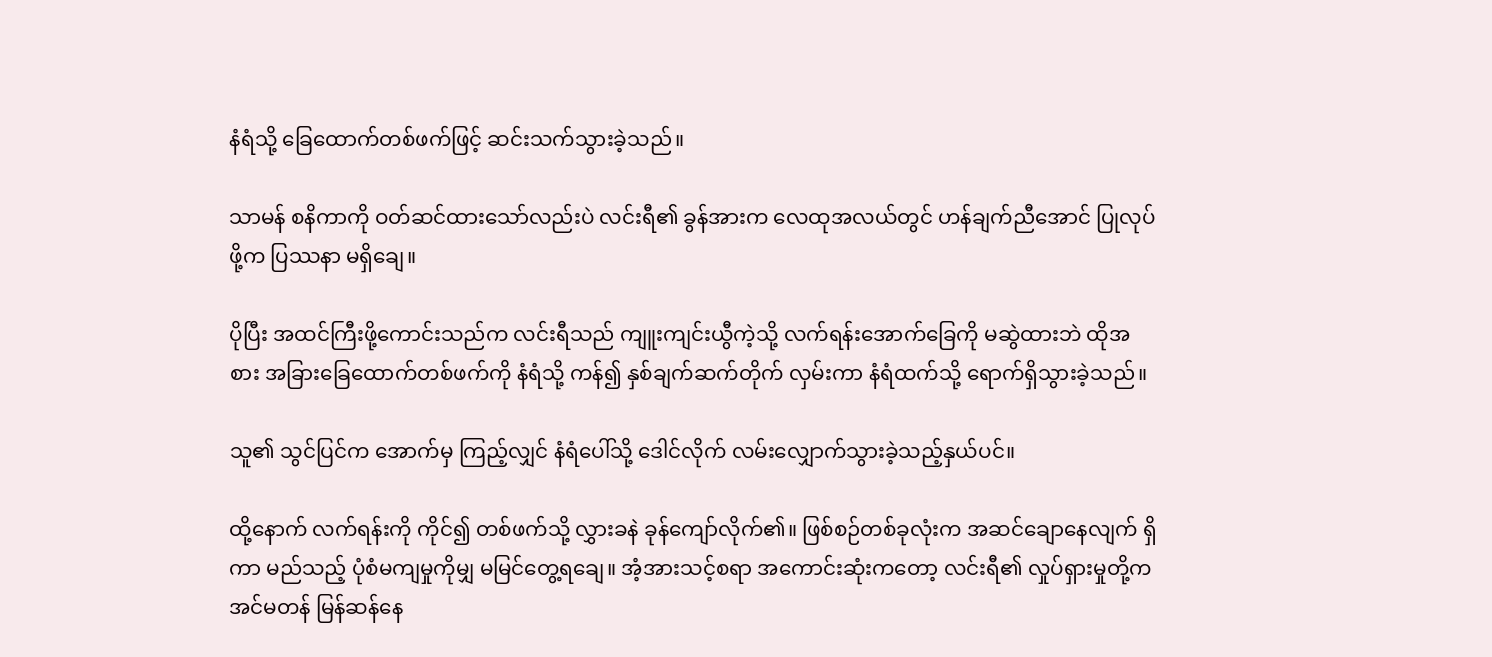နံရံသို့ ခြေထောက်တစ်ဖက်ဖြင့် ဆင်းသက်သွားခဲ့သည်။

သာမန် စနိကာကို ဝတ်ဆင်ထားသော်လည်းပဲ လင်းရီ၏ ခွန်အားက လေထုအလယ်တွင် ဟန်ချက်ညီအောင် ပြုလုပ်ဖို့က ပြဿနာ မရှိချေ။

ပိုပြီး အထင်ကြီးဖို့ကောင်းသည်က လင်းရီသည် ကျူးကျင်းယွီကဲ့သို့ လက်ရန်းအောက်ခြေကို မဆွဲထားဘဲ ထိုအစား အခြားခြေထောက်တစ်ဖက်ကို နံရံသို့ ကန်၍ နှစ်ချက်ဆက်တိုက် လှမ်းကာ နံရံထက်သို့ ရောက်ရှိသွားခဲ့သည်။

သူ၏ သွင်ပြင်က အောက်မှ ကြည့်လျှင် နံရံပေါ်သို့ ဒေါင်လိုက် လမ်းလျှောက်သွားခဲ့သည့်နှယ်ပင်။

ထို့နောက် လက်ရန်းကို ကိုင်၍ တစ်ဖက်သို့ လွှားခနဲ ခုန်ကျော်လိုက်၏။ ဖြစ်စဉ်တစ်ခုလုံးက အဆင်ချောနေလျက် ရှိကာ မည်သည့် ပုံစံမကျမှုကိုမျှ မမြင်တွေ့ရချေ။ အံ့အားသင့်စရာ အကောင်းဆုံးကတော့ လင်းရီ၏ လှုပ်ရှားမှုတို့က အင်မတန် မြန်ဆန်နေ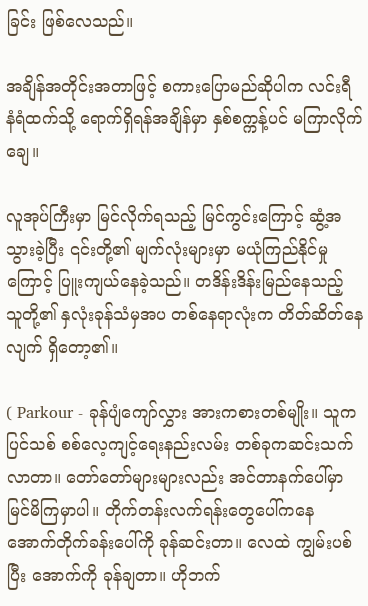ခြင်း ဖြစ်လေသည်။

အချိန်အတိုင်းအတာဖြင့် စကားပြောမည်ဆိုပါက လင်းရီ နံရံထက်သို့ ရောက်ရှိရန်အချိန်မှာ နှစ်စက္ကန့်ပင် မကြာလိုက်ချေ။

လူအုပ်ကြီးမှာ မြင်လိုက်ရသည့် မြင်ကွင်းကြောင့် ဆွံ့အသွားခဲ့ပြီး ၎င်းတို့၏ မျက်လုံးများမှာ မယုံကြည်နိုင်မှုကြောင့် ပြူးကျယ်နေခဲ့သည်။ တဒိန်းဒိန်းမြည်နေသည့် သူတို့၏ နှလုံးခုန်သံမှအပ တစ်နေရာလုံးက တိတ်ဆိတ်နေလျက် ရှိတော့၏။

( Parkour - ခုန်ပျံကျော်လွှား အားကစားတစ်မျိုး။ သူက ပြင်သစ် စစ်လေ့ကျင့်ရေးနည်းလမ်း တစ်ခုကဆင်းသက်လာတာ။ တော်တော်များများလည်း အင်တာနက်ပေါ်မှာ မြင်မိကြမှာပါ။ တိုက်တန်းလက်ရန်းတွေပေါ်ကနေ အောက်တိုက်ခန်း‌ပေါ်ကို ခုန်ဆင်းတာ။ လေထဲ ကျွမ်းပစ်ပြီး အောက်ကို ခုန်ချတာ။ ဟိုဘက်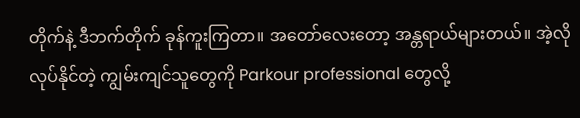တိုက်နဲ့ ဒီဘက်တိုက် ခုန်ကူးကြတာ။ အတော်လေးတော့ အန္တရာယ်များတယ်။ အဲ့လိုလုပ်နိုင်တဲ့ ကျွမ်းကျင်သူတွေကို Parkour professional တွေလို့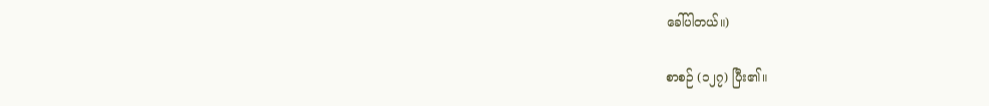ခေါ်ပါတယ်။)

စာစဉ် (၁၂၇) ပြီး၏။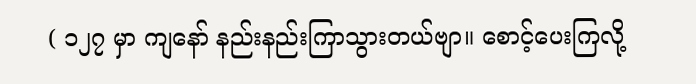( ၁၂၇ မှာ ကျနော် နည်းနည်းကြာသွားတယ်ဗျာ။ စောင့်ပေးကြလို့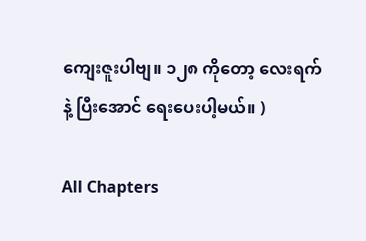ကျေးဇူးပါဗျ။ ၁၂၈ ကိုတော့ လေးရက်နဲ့ ပြီးအောင် ရေးပေးပါ့မယ်။ )

All Chapters